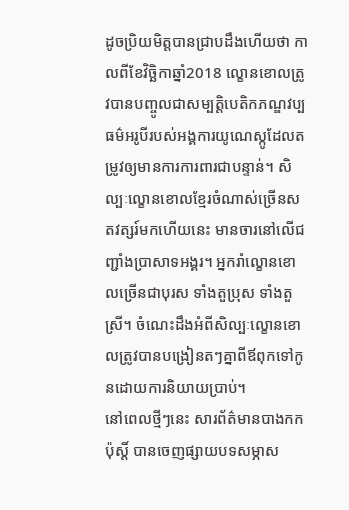ដូចប្រិយមិត្តបានជ្រាបដឹងហើយថា កាលពីខែវិច្ឆិកាឆ្នាំ2018 ល្ខោនខោលត្រូវបានបញ្ចូលជាសម្បត្តិបេតិកភណ្ឌវប្បធម៌អរូបីរបស់អង្គការយូណេស្កូដែលតម្រូវឲ្យមានការការពារជាបន្ទាន់។ សិល្បៈល្ខោនខោលខ្មែរចំណាស់ច្រើនសតវត្សរ៍មកហើយនេះ មានចារនៅលើជញ្ជាំងប្រាសាទអង្គរ។ អ្នករាំល្ខោនខោលច្រើនជាបុរស ទាំងតួប្រុស ទាំងតួស្រី។ ចំណេះដឹងអំពីសិល្បៈល្ខោនខោលត្រូវបានបង្រៀនតៗគ្នាពីឪពុកទៅកូនដោយការនិយាយប្រាប់។
នៅពេលថ្មីៗនេះ សារព័ត៌មានបាងកកប៉ុស្ដិ៍ បានចេញផ្សាយបទសម្ភាស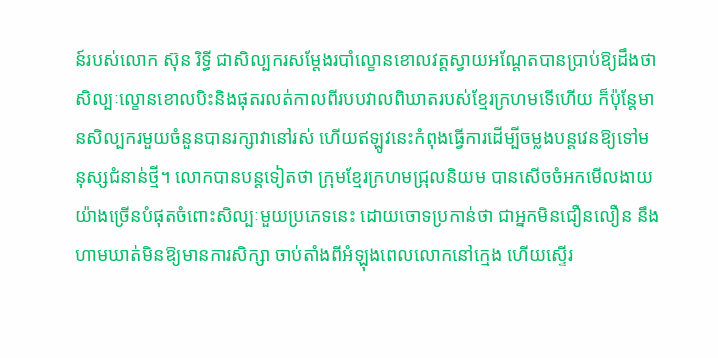ន៍របស់លោក ស៊ុន រិទ្ធី ជាសិល្បករសម្ដែងរបាំល្ខោនខោលវត្តស្វាយអណ្តែតបានប្រាប់ឱ្យដឹងថា សិល្បៈល្ខោនខោលបិះនិងផុតរលត់កាលពីរបបវាលពិឃាតរបស់ខ្មែរក្រហមទើហើយ ក៏ប៉ុន្តែមានសិល្បករមួយចំនួនបានរក្សាវានៅរស់ ហើយឥឡូវនេះកំពុងធ្វើការដើម្បីចម្លងបន្ដវេនឱ្យទៅមនុស្សជំនាន់ថ្មី។ លោកបានបន្ដទៀតថា ក្រុមខ្មែរក្រហមជ្រុលនិយម បានសើចចំអកមើលងាយយ៉ាងច្រើនបំផុតចំពោះសិល្បៈមួយប្រភេទនេះ ដោយចោទប្រកាន់ថា ជាអ្នកមិនជឿនលឿន នឹងហាមឃាត់មិនឱ្យមានការសិក្សា ចាប់តាំងពីអំឡុងពេលលោកនៅក្មេង ហើយស្ទើរ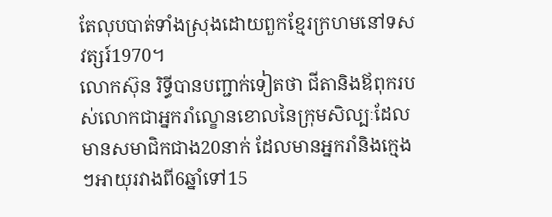តែលុបបាត់ទាំងស្រុងដោយពួកខ្មែរក្រហមនៅទសវត្សរ៍1970។
លោកស៊ុន រិទ្ធីបានបញ្ជាក់ទៀតថា ជីតានិងឪពុករបស់លោកជាអ្នករាំល្ខោនខោលនៃក្រុមសិល្បៈដែលមានសមាជិកជាង20នាក់ ដែលមានអ្នករាំនិងក្មេងៗអាយុរវាងពី6ឆ្នាំទៅ15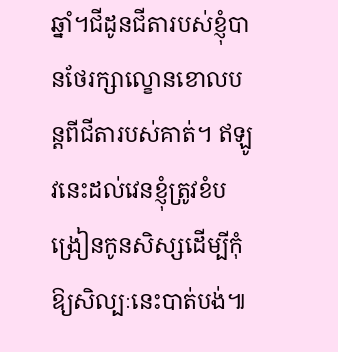ឆ្នាំ។ជីដូនជីតារបស់ខ្ញុំបានថែរក្សាល្ខោនខោលបន្តពីជីតារបស់គាត់។ ឥឡូវនេះដល់វេនខ្ញុំត្រូវខំបង្រៀនកូនសិស្សដើម្បីកុំឱ្យសិល្បៈនេះបាត់បង់៕